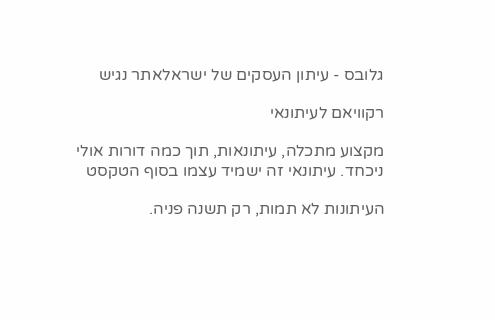גלובס - עיתון העסקים של ישראלאתר נגיש

רקוויאם לעיתונאי

מקצוע מתכלה, עיתונאות, תוך כמה דורות אולי ניכחד. עיתונאי זה ישמיד עצמו בסוף הטקסט

העיתונות לא תמות, רק תשנה פניה.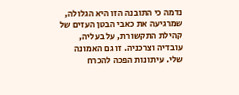נדמה כי התובנה הזו היא הגלולה, שמרגיעה את כאבי הבטן העזים של קהילת התקשורת, על בעליה, עובדיה וצרכניה. זו גם האמונה שלי. עיתונות הפכה להכרח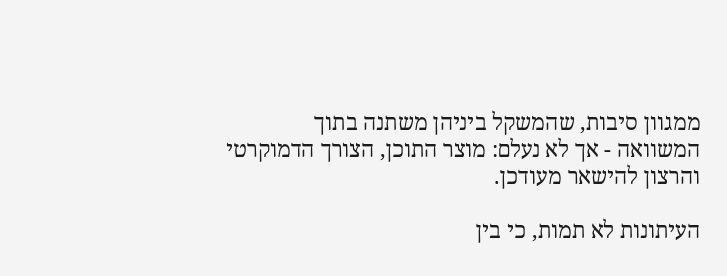ממגוון סיבות, שהמשקל ביניהן משתנה בתוך המשוואה - אך לא נעלם: מוצר התוכן, הצורך הדמוקרטי והרצון להישאר מעודכן.

העיתונות לא תמות, כי בין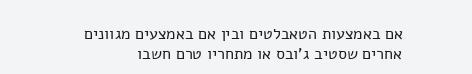אם באמצעות הטאבלטים ובין אם באמצעים מגוונים אחרים שסטיב ג'ובס או מתחריו טרם חשבו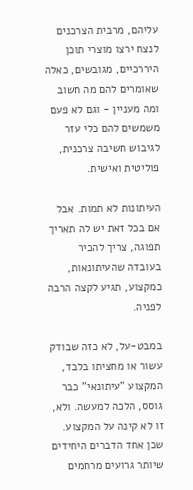עליהם, מרבית הצרכנים לנצח ירצו מוצרי תוכן היררכיים, מגובשים, כאלה שאומרים להם מה חשוב ומה מעניין - וגם לא פעם משמשים להם כלי עזר לגיבוש חשיבה צרכנית, פוליטית ואישית.

העיתונות לא תמות. אבל אם בכל זאת יש לה תאריך תפוגה, צריך להכיר בעובדה שהעיתונאות, כמקצוע, תגיע לקצה הרבה לפניה.

במבט-על, לא כזה שבודק עשור או מחציתו בלבד, המקצוע "עיתונאי" כבר גוסס, הלכה למעשה. ולא, זו לא קינה על המקצוע. שכן אחד הדברים היחידים שיותר גרועים מרחמים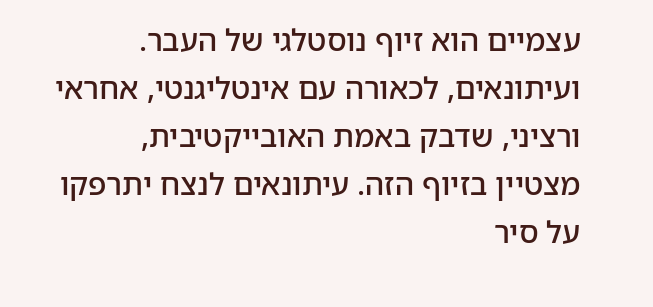עצמיים הוא זיוף נוסטלגי של העבר. ועיתונאים, לכאורה עם אינטליגנטי, אחראי ורציני, שדבק באמת האובייקטיבית, מצטיין בזיוף הזה. עיתונאים לנצח יתרפקו על סיר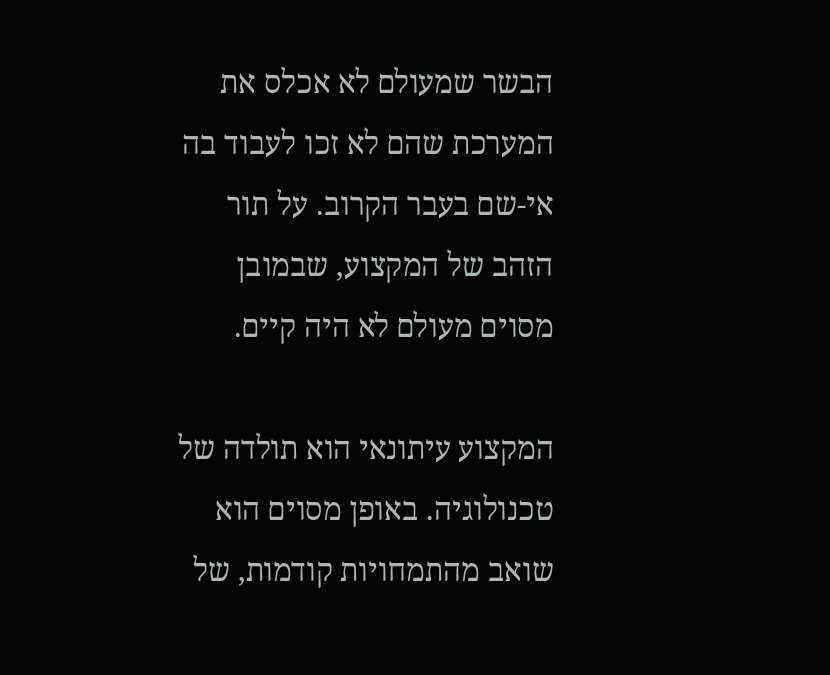הבשר שמעולם לא אכלס את המערכת שהם לא זכו לעבוד בה אי-שם בעבר הקרוב. על תור הזהב של המקצוע, שבמובן מסוים מעולם לא היה קיים.

המקצוע עיתונאי הוא תולדה של טכנולוגיה. באופן מסוים הוא שואב מהתמחויות קודמות, של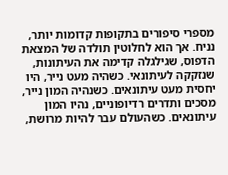מספרי סיפורים בתקופות קדומות יותר, נניח. אך הוא לחלוטין תולדה של המצאת הדפוס, שגילגלה קדימה את העיתונות, שנזקקה לעיתונאי. כשהיה מעט נייר, היו יחסית מעט עיתונאים. כשנהיה המון נייר, מסכים ותדרים רדיופוניים, נהיו המון עיתונאים. כשהעולם עבר להיות מרושת,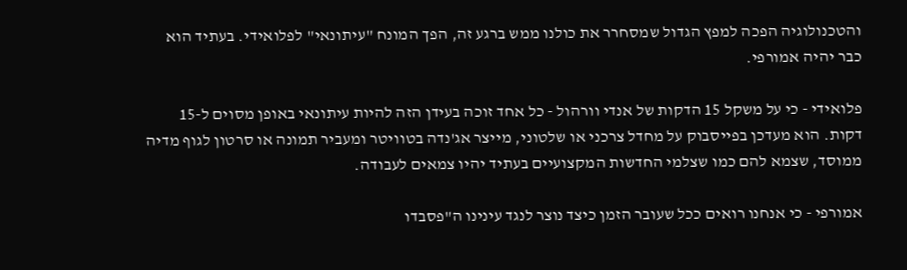והטכנולוגיה הפכה למפץ הגדול שמסחרר את כולנו ממש ברגע זה, הפך המונח "עיתונאי" לפלואידי. בעתיד הוא כבר יהיה אמורפי.

פלואידי - כי על משקל 15 הדקות של אנדי וורהול - כל אחד זוכה בעידן הזה להיות עיתונאי באופן מסוים ל-15 דקות. הוא מעדכן בפייסבוק על מחדל צרכני או שלטוני, מייצר אג'נדה בטוויטר ומעביר תמונה או סרטון לגוף מדיה ממוסד, שצמא להם כמו שצלמי החדשות המקצועיים בעתיד יהיו צמאים לעבודה.

אמורפי - כי אנחנו רואים ככל שעובר הזמן כיצד נוצר לנגד עינינו ה"פסבדו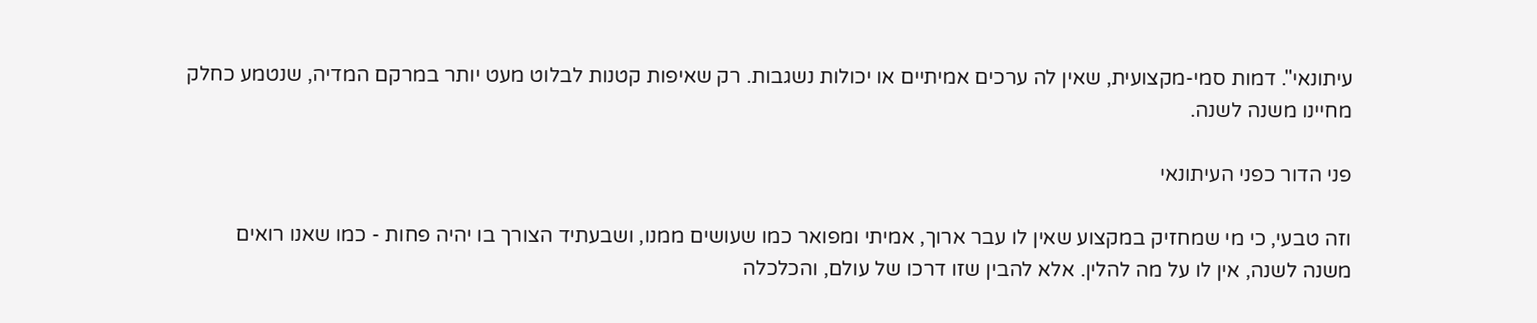עיתונאי". דמות סמי-מקצועית, שאין לה ערכים אמיתיים או יכולות נשגבות. רק שאיפות קטנות לבלוט מעט יותר במרקם המדיה, שנטמע כחלק מחיינו משנה לשנה.

פני הדור כפני העיתונאי

וזה טבעי, כי מי שמחזיק במקצוע שאין לו עבר ארוך, אמיתי ומפואר כמו שעושים ממנו, ושבעתיד הצורך בו יהיה פחות - כמו שאנו רואים משנה לשנה, אין לו על מה להלין. אלא להבין שזו דרכו של עולם, והכלכלה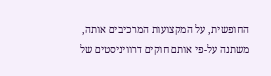החופשית, על המקצועות המרכיבים אותה, משתנה על-פי אותם חוקים דרוויניסטים של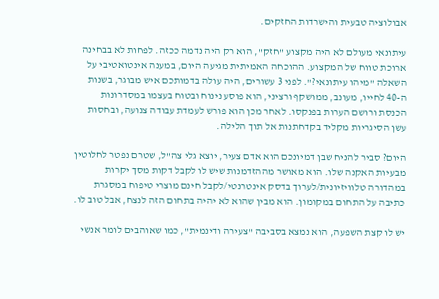אבולוציה טבעית והישרדות החזקים.

עיתונאי מעולם לא היה מקצוע "חזק", הוא רק היה נדמה ככזה. לפחות לא בבחינה ארוכת טווח של המקצוע. ההוכחה האמיתית מגיעה היום, במענה אינטואטיבי על השאלה "מיהו עיתונאי?". לפני 3 עשורים, היה עולה בדמותכם איש מבוגר, בשנות ה-40 לחייו, מעונב, ממושקף ורציני, הוא פוסע נינוח ובטוח בעצמו במסדרונות הכנסת ורושם הערות בפנקסו. לאחר מכן הוא פורש לעמדת עבודה צנועה, ובחסות עשן הסיגריות מקליד בקדחתנות אל תוך הלילה.

היום? סביר להניח שבן דמיונכם הוא אדם צעיר, יוצא גלי צה"ל, שטרם נפטר לחלוטין מבעיות האקנה שלו. הוא מאושר מההזדמנות שיש לו לקבל דקות מסך יקרות במהדורה טלוויזיונית/לערוך בדסק אינטרנטי/לקבל חינם מוצרי טיפוח במסגרת כתיבה על התחום במקומון. הוא מבין שהוא לא יהיה בתחום הזה לנצח, אבל טוב לו.

יש לו קצת השפעה, הוא נמצא בסביבה "צעירה ודינמית", כמו שאוהבים לומר אנשי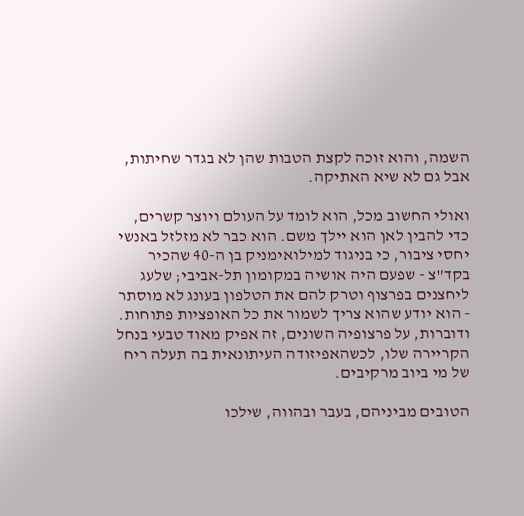השמה, והוא זוכה לקצת הטבות שהן לא בגדר שחיתות, אבל גם לא שיא האתיקה.

ואולי החשוב מכל, הוא לומד על העולם ויוצר קשרים, כדי להבין לאן הוא יילך משם. הוא כבר לא מזלזל באנשי יחסי ציבור, כי בניגוד למילואימניק בן ה-40 שהכיר בקד"צ - שפעם היה אושיה במקומון תל-אביבי; שלעג ליחצנים בפרצוף וטרק להם את הטלפון בעונג לא מוסתר - הוא יודע שהוא צריך לשמור את כל האופציות פתוחות. ודוברות, על פרצופיה השונים, זה אפיק מאוד טבעי בנחל הקריירה שלו, לכשהאפיזודה העיתונאית בה תעלה ריח של מי ביוב מרקיבים.

הטובים מביניהם, בעבר ובהווה, שילכו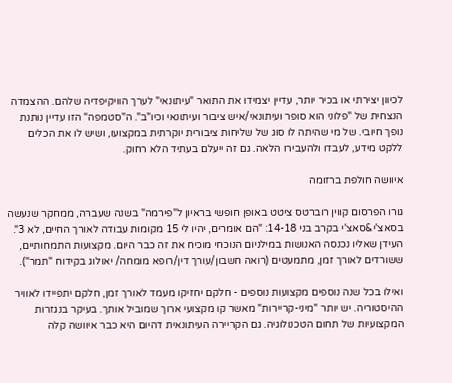לכיוון יצירתי או בכיר יותר, עדיין יצמידו את התואר "עיתונאי" לערך הוויקיפדיה שלהם. ההצמדה הנצחית של "פלוני הוא סופר ועיתונאי/איש ציבור ועיתונאי וכיו"ב". ה"סטמפה" הזו עדיין נותנת נופך חיובי. של מי שהיתה לו סוג של שליחות ציבורית יוקרתית במקצועו, ושיש לו את הכלים ללקט מידע, לעבדו ולהעבירו הלאה. גם זה ייעלם בעתיד הלא רחוק.

איוושה חולפת ברזומה

גורו הפרסום קווין רוברטס ציטט באופן חופשי בראיון ל"פירמה" בשנה שעברה, ממחקר שנעשה בסאצ'י&סאצ'י בקרב בני 14-18: "הם אומרים, יהיו לי 15 מקומות עבודה לאורך החיים, לא 3". העידן שאליו נכנסה האנושות במילניום הנוכחי מוכיח את זה כבר היום. מקצועות התמחותיים, ששורדים לאורך זמן, מתמעטים (רואה חשבון/עורך דין/רופא מומחה/ יאולוג בקידוח "תמר").

ואילו בכל שנה נוספים מקצועות נוספים - חלקם יחזיקו מעמד לאורך זמן, חלקם יתפיידו לאוויר ההיסטוריה. יש יותר "מיני-קריירות" מאשר קו מקצועי ארוך שמוביל אותך. בעיקר בנגזרות המקצועיות של תחום הטכנולוגיה. גם הקריירה העיתונאית דהיום היא כבר איוושה קלה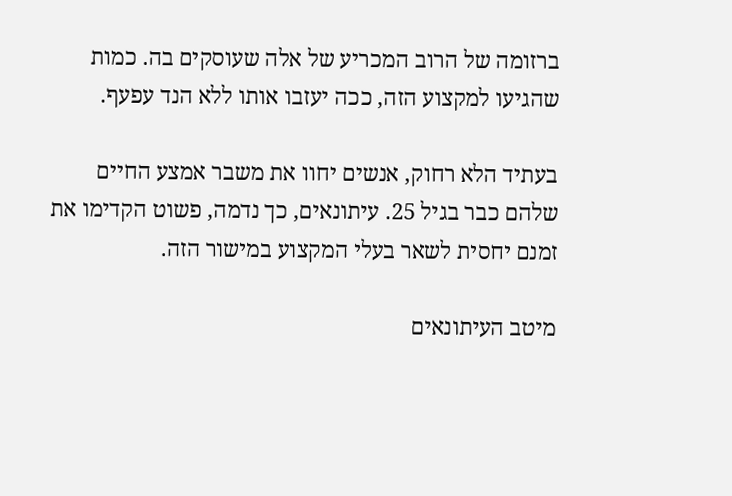ברזומה של הרוב המכריע של אלה שעוסקים בה. כמות שהגיעו למקצוע הזה, ככה יעזבו אותו ללא הנד עפעף.

בעתיד הלא רחוק, אנשים יחוו את משבר אמצע החיים שלהם כבר בגיל 25. עיתונאים, כך נדמה, פשוט הקדימו את זמנם יחסית לשאר בעלי המקצוע במישור הזה.

מיטב העיתונאים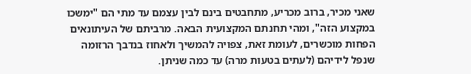שאני מכיר, ברוב מכריע, מתחבטים בינם לבין עצמם עד מתי הם "ימשכו במקצוע הזה", ומהי תחנתם המקצועית הבאה. מרביתם של העיתונאים הפחות מוכשרים, לעומת זאת, צפויה להמשיך ולאחוז בנדבך הרזומה שנפל לידיהם (לעתים בטעות מרה) עד כמה שניתן.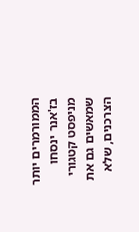הממורמרים יותר בז'אנר ינסחו מניפסט קטגורי שמאשים גם את הצרכנים, שלא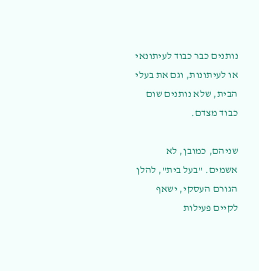נותנים כבר כבוד לעיתונאי או לעיתונות, וגם את בעלי הבית, שלא נותנים שום כבוד מצדם.

שניהם, כמובן, לא אשמים. "בעל בית", להלן הגורם העסקי, ישאף לקיים פעילות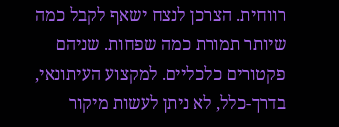רווחית. הצרכן לנצח ישאף לקבל כמה שיותר תמורת כמה שפחות. שניהם פקטורים כלכליים. למקצוע העיתונאי, בדרך-כלל, לא ניתן לעשות מיקור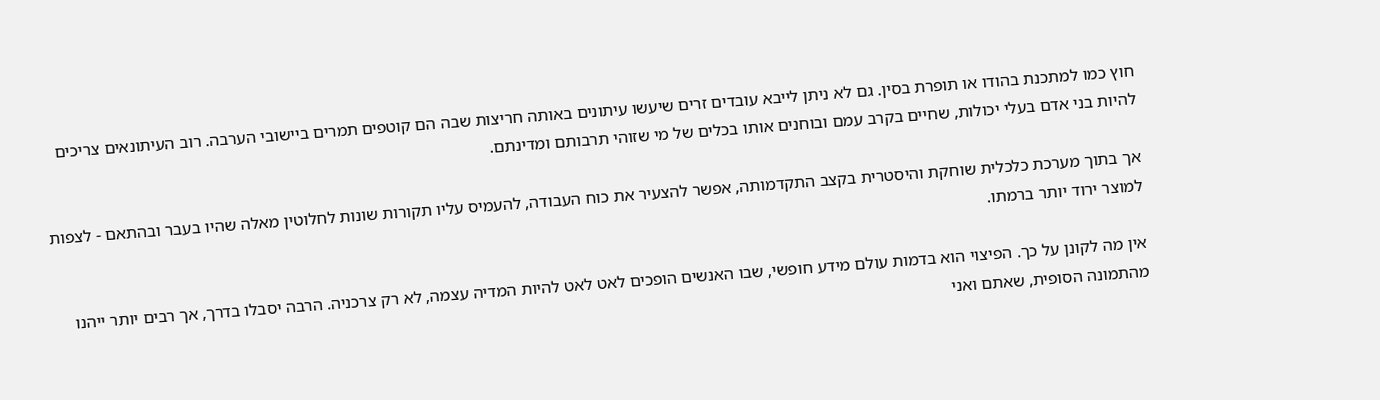חוץ כמו למתכנת בהודו או תופרת בסין. גם לא ניתן לייבא עובדים זרים שיעשו עיתונים באותה חריצות שבה הם קוטפים תמרים ביישובי הערבה. רוב העיתונאים צריכים להיות בני אדם בעלי יכולות, שחיים בקרב עמם ובוחנים אותו בכלים של מי שזוהי תרבותם ומדינתם.

אך בתוך מערכת כלכלית שוחקת והיסטרית בקצב התקדמותה, אפשר להצעיר את כוח העבודה, להעמיס עליו תקורות שונות לחלוטין מאלה שהיו בעבר ובהתאם - לצפות למוצר ירוד יותר ברמתו.

אין מה לקונן על כך. הפיצוי הוא בדמות עולם מידע חופשי, שבו האנשים הופכים לאט לאט להיות המדיה עצמה, לא רק צרכניה. הרבה יסבלו בדרך, אך רבים יותר ייהנו מהתמונה הסופית, שאתם ואני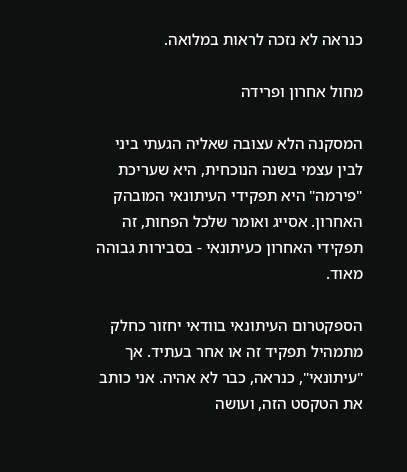כנראה לא נזכה לראות במלואה.

מחול אחרון ופרידה

המסקנה הלא עצובה שאליה הגעתי ביני לבין עצמי בשנה הנוכחית, היא שעריכת "פירמה" היא תפקידי העיתונאי המובהק האחרון. אסייג ואומר שלכל הפחות, זה תפקידי האחרון כעיתונאי - בסבירות גבוהה מאוד.

הספקטרום העיתונאי בוודאי יחזור כחלק מתמהיל תפקיד זה או אחר בעתיד. אך "עיתונאי", כנראה, כבר לא אהיה. אני כותב את הטקסט הזה, ועושה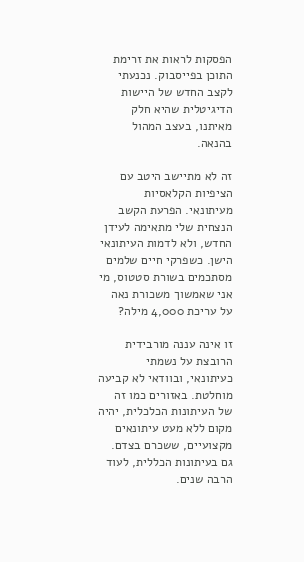הפסקות לראות את זרימת התוכן בפייסבוק. נכנעתי לקצב החדש של היישות הדיגיטלית שהיא חלק מאיתנו, בעצב המהול בהנאה.

זה לא מתיישב היטב עם הציפיות הקלאסיות מעיתונאי. הפרעת הקשב הנצחית שלי מתאימה לעידן החדש, ולא לדמות העיתונאי הישן. כשפרקי חיים שלמים מסתכמים בשורת סטטוס, מי אני שאמשוך משכורת נאה על עריכת 4,000 מילה?

זו אינה עננה מורבידית הרובצת על נשמתי כעיתונאי, ובוודאי לא קביעה מוחלטת. באזורים כמו זה של העיתונות הכלכלית, יהיה מקום ללא מעט עיתונאים מקצועיים, ששכרם בצדם. גם בעיתונות הכללית, לעוד הרבה שנים.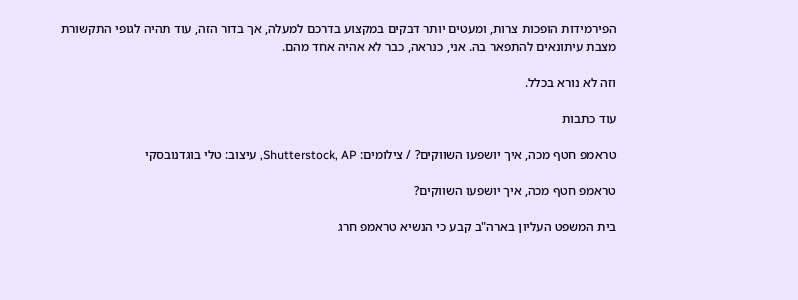הפירמידות הופכות צרות, ומעטים יותר דבקים במקצוע בדרכם למעלה, אך בדור הזה, עוד תהיה לגופי התקשורת מצבת עיתונאים להתפאר בה. אני, כנראה, כבר לא אהיה אחד מהם.

וזה לא נורא בכלל.

עוד כתבות

טראמפ חטף מכה, איך יושפעו השווקים? / צילומים: Shutterstock, AP, עיצוב: טלי בוגדנובסקי

טראמפ חטף מכה, איך יושפעו השווקים?

בית המשפט העליון בארה"ב קבע כי הנשיא טראמפ חרג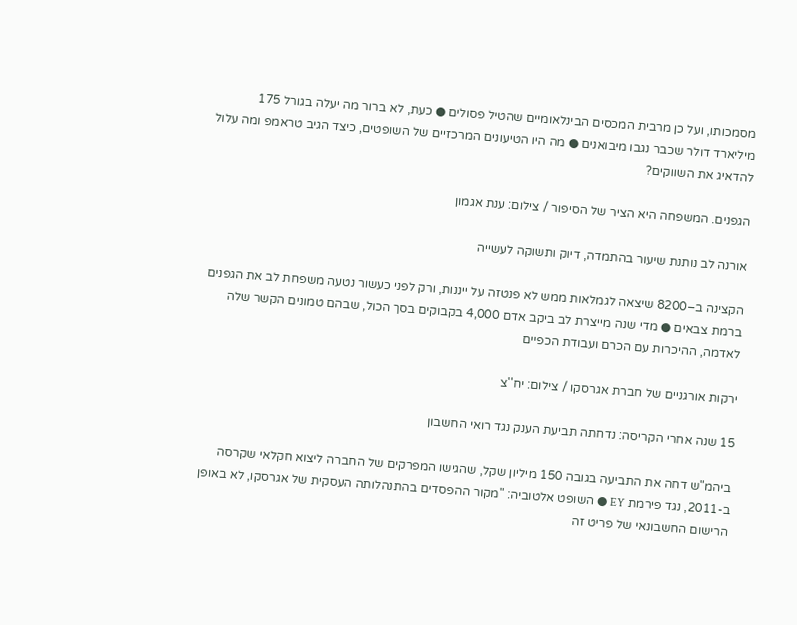מסמכותו, ועל כן מרבית המכסים הבינלאומיים שהטיל פסולים ● כעת, לא ברור מה יעלה בגורל 175 מיליארד דולר שכבר נגבו מיבואנים ● מה היו הטיעונים המרכזיים של השופטים, כיצד הגיב טראמפ ומה עלול להדאיג את השווקים?

הגפנים. המשפחה היא הציר של הסיפור / צילום: ענת אגמון

אורנה לב נותנת שיעור בהתמדה, דיוק ותשוקה לעשייה

הקצינה ב–8200 שיצאה לגמלאות ממש לא פנטזה על ייננות, ורק לפני כעשור נטעה משפחת לב את הגפנים ברמת צבאים ● מדי שנה מייצרת לב ביקב אדם 4,000 בקבוקים בסך הכול, שבהם טמונים הקשר שלה לאדמה, ההיכרות עם הכרם ועבודת הכפיים

ירקות אורגניים של חברת אגרסקו / צילום: יח''צ

15 שנה אחרי הקריסה: נדחתה תביעת הענק נגד רואי החשבון

ביהמ"ש דחה את התביעה בגובה 150 מיליון שקל, שהגישו המפרקים של החברה ליצוא חקלאי שקרסה ב-2011, נגד פירמת EY ● השופט אלטוביה: "מקור ההפסדים בהתנהלותה העסקית של אגרסקו, לא באופן הרישום החשבונאי של פריט זה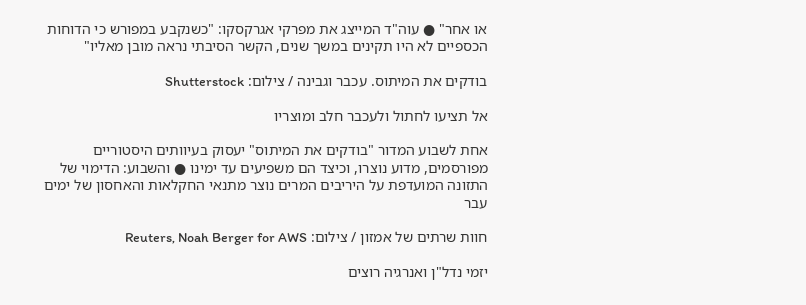או אחר" ● עוה"ד המייצג את מפרקי אגרקסקו: "כשנקבע במפורש כי הדוחות הכספיים לא היו תקינים במשך שנים, הקשר הסיבתי נראה מובן מאליו"

בודקים את המיתוס. עכבר וגבינה / צילום: Shutterstock

אל תציעו לחתול ולעכבר חלב ומוצריו

אחת לשבוע המדור "בודקים את המיתוס" יעסוק בעיוותים היסטוריים מפורסמים, מדוע נוצרו, וכיצד הם משפיעים עד ימינו ● והשבוע: הדימוי של התזונה המועדפת על היריבים המרים נוצר מתנאי החקלאות והאחסון של ימים עבר

חוות שרתים של אמזון / צילום: Reuters, Noah Berger for AWS

יזמי נדל"ן ואנרגיה רוצים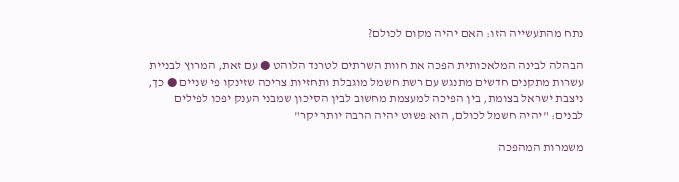נתח מהתעשייה הזו: האם יהיה מקום לכולם?

הבהלה לבינה המלאכותית הפכה את חוות השרתים לטרנד הלוהט ● עם זאת, המרוץ לבניית עשרות מתקנים חדשים מתנגש עם רשת חשמל מוגבלת ותחזיות צריכה שזינקו פי שניים ● כך, ניצבת ישראל בצומת, בין הפיכה למעצמת מחשוב לבין הסיכון שמבני הענק יפכו לפילים לבנים: "יהיה חשמל לכולם, הוא פשוט יהיה הרבה יותר יקר"

משמרות המהפכה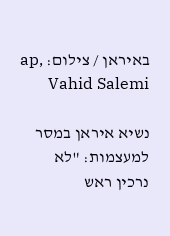באיראן / צילום: ap, Vahid Salemi

נשיא איראן במסר למעצמות: "לא נרכין ראש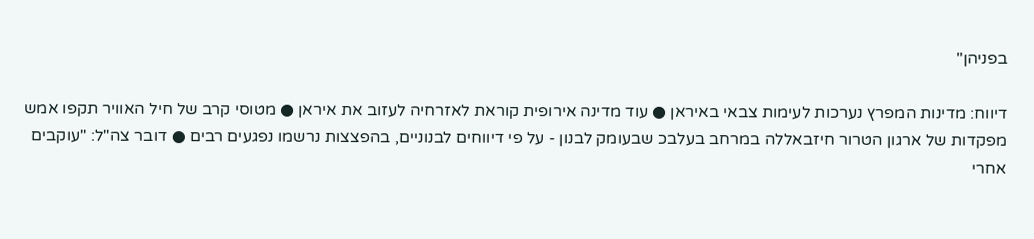בפניהן"

דיווח: מדינות המפרץ נערכות לעימות צבאי באיראן ● עוד מדינה אירופית קוראת לאזרחיה לעזוב את איראן ● מטוסי קרב של חיל האוויר תקפו אמש מפקדות של ארגון הטרור חיזבאללה במרחב בעלבכ שבעומק לבנון - על פי דיווחים לבנוניים, בהפצצות נרשמו נפגעים רבים ● דובר צה"ל: "עוקבים אחרי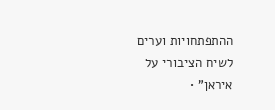ההתפתחויות וערים לשיח הציבורי על איראן" •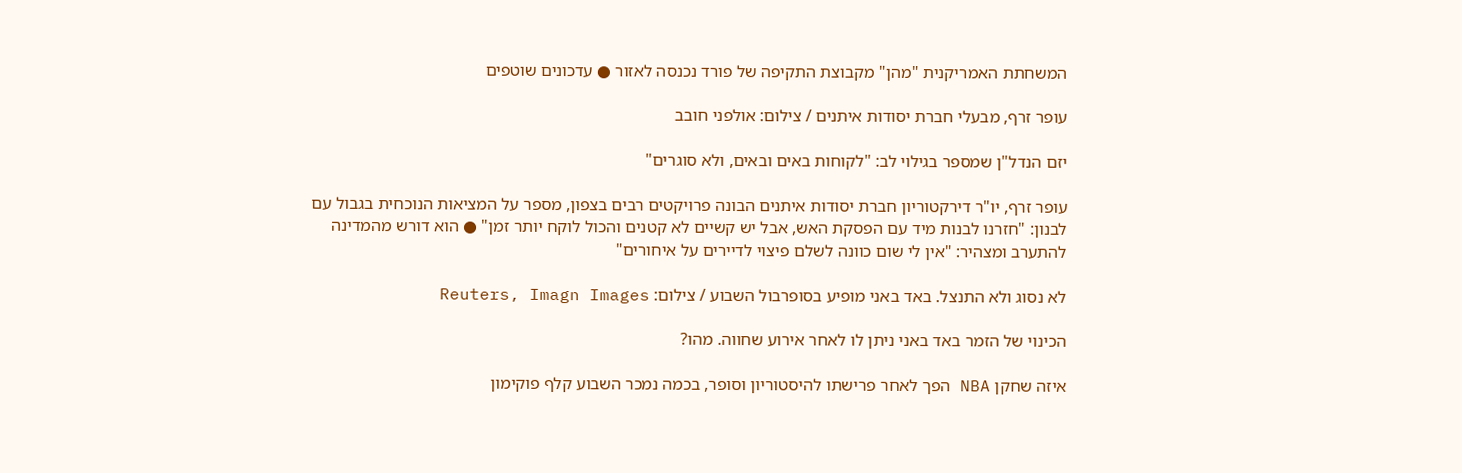המשחתת האמריקנית "מהן" מקבוצת התקיפה של פורד נכנסה לאזור ● עדכונים שוטפים

עופר זרף, מבעלי חברת יסודות איתנים / צילום: אולפני חובב

יזם הנדל"ן שמספר בגילוי לב: "לקוחות באים ובאים, ולא סוגרים"

עופר זרף, יו"ר דירקטוריון חברת יסודות איתנים הבונה פרויקטים רבים בצפון, מספר על המציאות הנוכחית בגבול עם לבנון: "חזרנו לבנות מיד עם הפסקת האש, אבל יש קשיים לא קטנים והכול לוקח יותר זמן" ● הוא דורש מהמדינה להתערב ומצהיר: "אין לי שום כוונה לשלם פיצוי לדיירים על איחורים"

לא נסוג ולא התנצל. באד באני מופיע בסופרבול השבוע / צילום: Reuters, Imagn Images

הכינוי של הזמר באד באני ניתן לו לאחר אירוע שחווה. מהו?

איזה שחקן NBA הפך לאחר פרישתו להיסטוריון וסופר, בכמה נמכר השבוע קלף פוקימון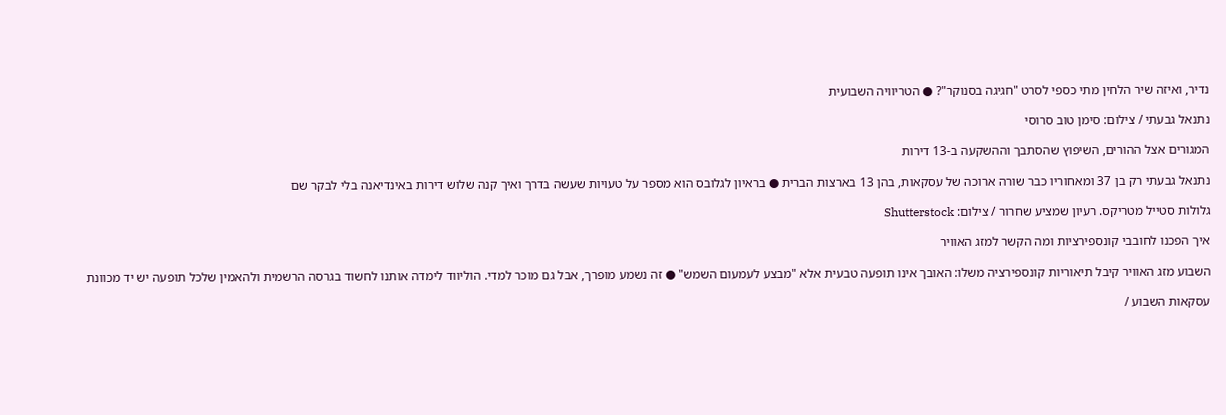נדיר, ואיזה שיר הלחין מתי כספי לסרט "חגיגה בסנוקר"? ● הטריוויה השבועית

נתנאל גבעתי / צילום: סימן טוב סרוסי

המגורים אצל ההורים, השיפוץ שהסתבך וההשקעה ב-13 דירות

נתנאל גבעתי רק בן 37 ומאחוריו כבר שורה ארוכה של עסקאות, בהן 13 בארצות הברית ● בראיון לגלובס הוא מספר על טעויות שעשה בדרך ואיך קנה שלוש דירות באינדיאנה בלי לבקר שם

גלולות סטייל מטריקס. רעיון שמציע שחרור / צילום: Shutterstock

איך הפכנו לחובבי קונספירציות ומה הקשר למזג האוויר

השבוע מזג האוויר קיבל תיאוריות קונספירציה משלו: האובך אינו תופעה טבעית אלא "מבצע לעמעום השמש" ● זה נשמע מופרך, אבל גם מוכר למדי. הוליווד לימדה אותנו לחשוד בגרסה הרשמית ולהאמין שלכל תופעה יש יד מכוונת

עסקאות השבוע /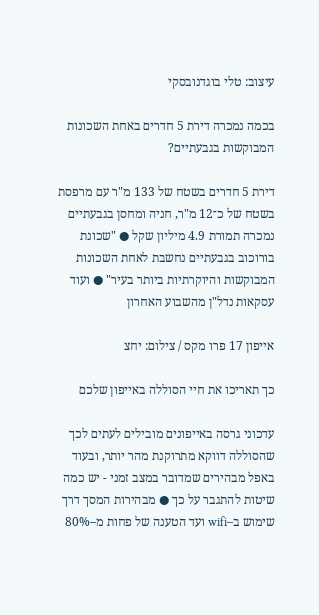עיצוב: טלי בוגדנובסקי

בכמה נמכרה דירת 5 חדרים באחת השכונות המבוקשות בגבעתיים?

דירת 5 חדרים בשטח של 133 מ"ר עם מרפסת בשטח של כ־12 מ"ר, חניה ומחסן בגבעתיים נמכרה תמורת 4.9 מיליון שקל ● "שכונת בורוכוב בגבעתיים נחשבת לאחת השכונות המבוקשות והיוקרתיות ביותר בעיר" ● ועוד עסקאות נדל"ן מהשבוע האחרון

אייפון 17 פרו מקס / צילום: יחצ

כך תאריכו את חיי הסוללה באייפון שלכם

עדכוני גרסה באייפונים מובילים לעתים לכך שהסוללה דווקא מתרוקנת מהר יותר, ובעוד באפל מבהירים שמדובר במצב זמני - יש כמה שיטות להתגבר על כך ● מבהירות המסך דרך שימוש ב–wifi ועד הטענה של פחות מ–80%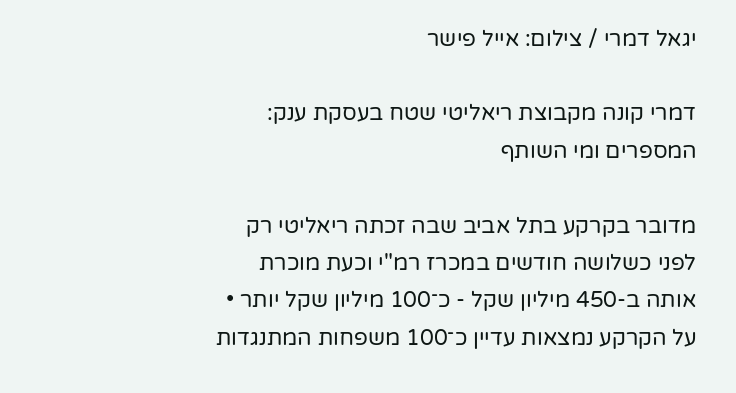יגאל דמרי / צילום: אייל פישר

דמרי קונה מקבוצת ריאליטי שטח בעסקת ענק: המספרים ומי השותף

מדובר בקרקע בתל אביב שבה זכתה ריאליטי רק לפני כשלושה חודשים במכרז רמ"י וכעת מוכרת אותה ב-450 מיליון שקל - כ־100 מיליון שקל יותר • על הקרקע נמצאות עדיין כ־100 משפחות המתנגדות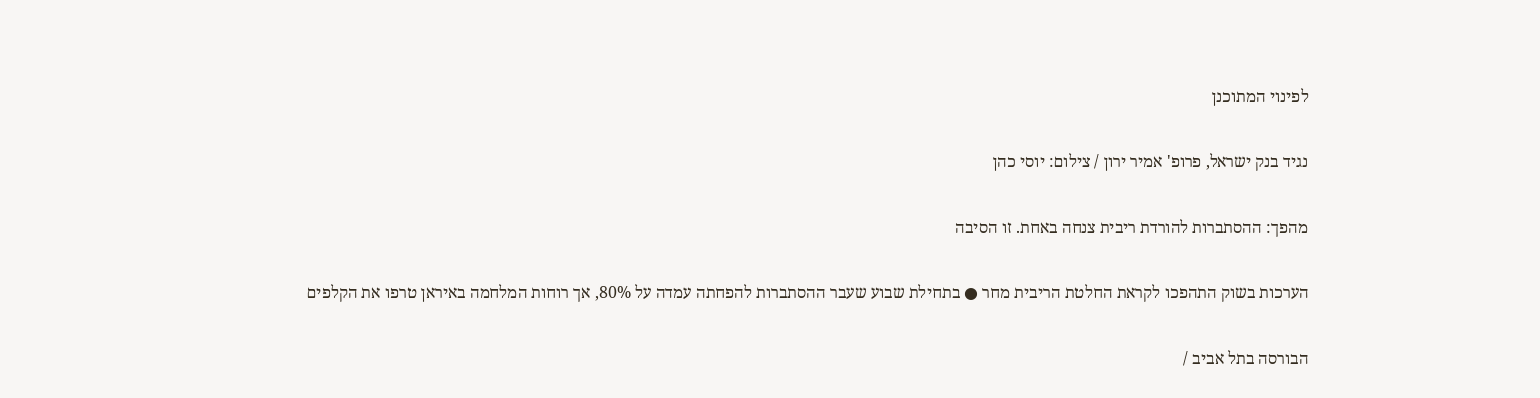לפינוי המתוכנן

נגיד בנק ישראל, פרופ' אמיר ירון / צילום: יוסי כהן

מהפך: ההסתברות להורדת ריבית צנחה באחת. זו הסיבה

הערכות בשוק התהפכו לקראת החלטת הריבית מחר ● בתחילת שבוע שעבר ההסתברות להפחתה עמדה על 80%, אך רוחות המלחמה באיראן טרפו את הקלפים

הבורסה בתל אביב /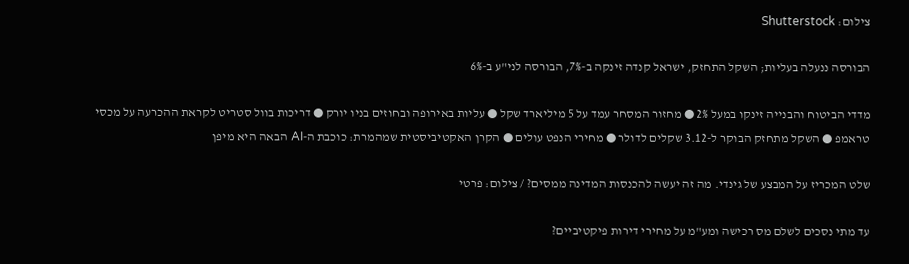צילום: Shutterstock

הבורסה ננעלה בעליות; השקל התחזק, ישראל קנדה זינקה ב-7%, הבורסה לני"ע ב-6%

מדדי הביטוח והבנייה זינקו במעל 2% ● מחזור המסחר עמד על 5 מיליארד שקל ● עליות באירופה ובחוזים בניו יורק ● דריכות בוול סטריט לקראת ההכרעה על מכסי טראמפ ● השקל מתחזק הבוקר ל-3.12 שקלים לדולר ● מחירי הנפט עולים ● הקרן האקטיביסטית שמהמרת: כוכבת ה-AI הבאה היא מיפן

שלט המכריז על המבצע של גינדי. מה זה יעשה להכנסות המדינה ממסים? / צילום: פרטי

עד מתי נסכים לשלם מס רכישה ומע"מ על מחירי דירות פיקטיביים?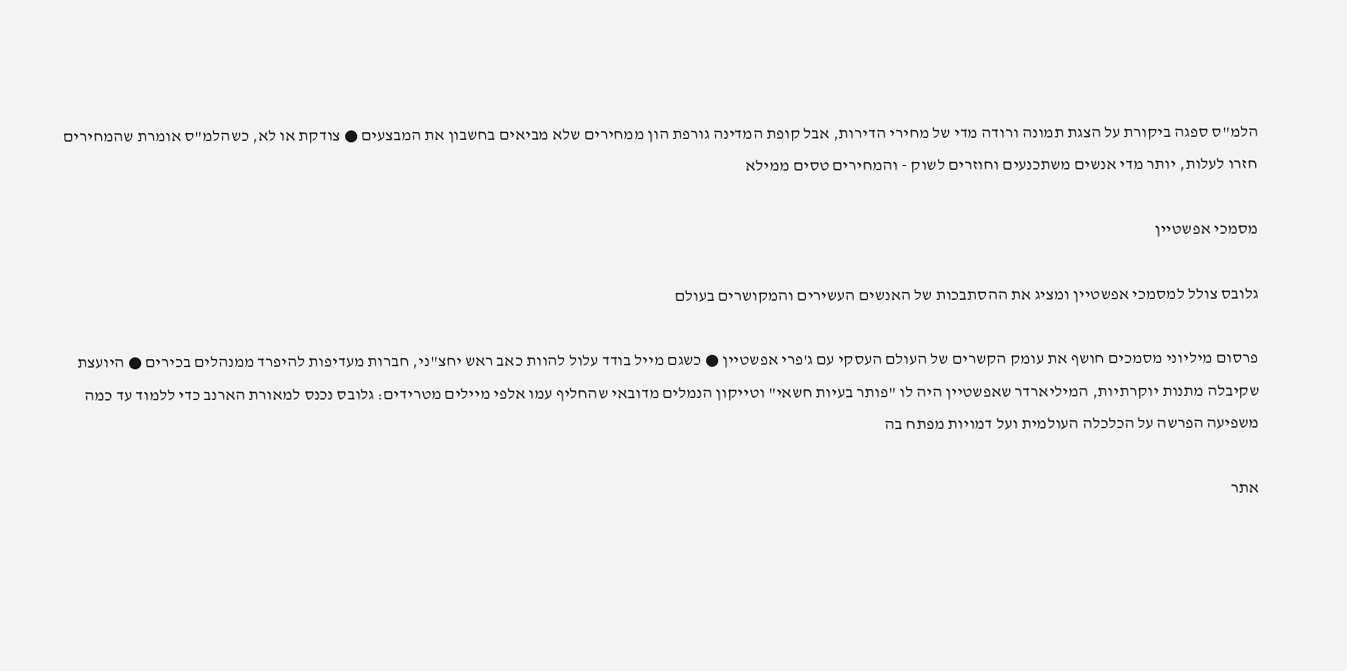הלמ"ס ספגה ביקורת על הצגת תמונה ורודה מדי של מחירי הדירות, אבל קופת המדינה גורפת הון ממחירים שלא מביאים בחשבון את המבצעים ● צודקת או לא, כשהלמ"ס אומרת שהמחירים חזרו לעלות, יותר מדי אנשים משתכנעים וחוזרים לשוק - והמחירים טסים ממילא

מסמכי אפשטיין

גלובס צולל למסמכי אפשטיין ומציג את ההסתבכות של האנשים העשירים והמקושרים בעולם

פרסום מיליוני מסמכים חושף את עומק הקשרים של העולם העסקי עם ג'פרי אפשטיין ● כשגם מייל בודד עלול להוות כאב ראש יחצ"ני, חברות מעדיפות להיפרד ממנהלים בכירים ● היועצת שקיבלה מתנות יוקרתיות, המיליארדר שאפשטיין היה לו "פותר בעיות חשאי" וטייקון הנמלים מדובאי שהחליף עמו אלפי מיילים מטרידים: גלובס נכנס למאורת הארנב כדי ללמוד עד כמה משפיעה הפרשה על הכלכלה העולמית ועל דמויות מפתח בה

אתר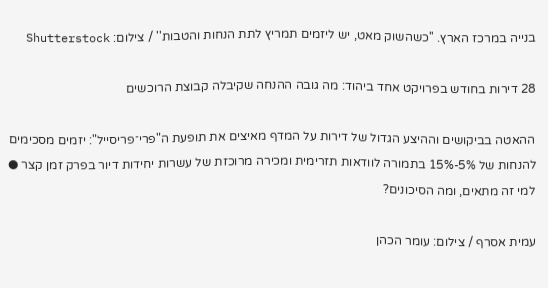בנייה במרכז הארץ. ''כשהשוק מאט, יש ליזמים תמריץ לתת הנחות והטבות'' / צילום: Shutterstock

28 דירות בחודש בפרויקט אחד ביהוד: מה גובה ההנחה שקיבלה קבוצת הרוכשים

ההאטה בביקושים וההיצע הגדול של דירות על המדף מאיצים את תופעת ה"פרי־פריסייל": יזמים מסכימים להנחות של 5%-15% בתמורה לוודאות תזרימית ומכירה מרוכזת של עשרות יחידות דיור בפרק זמן קצר ● למי זה מתאים, ומה הסיכונים?

עמית אסרף / צילום: עומר הכהן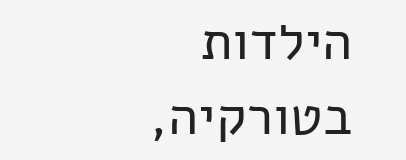הילדות בטורקיה,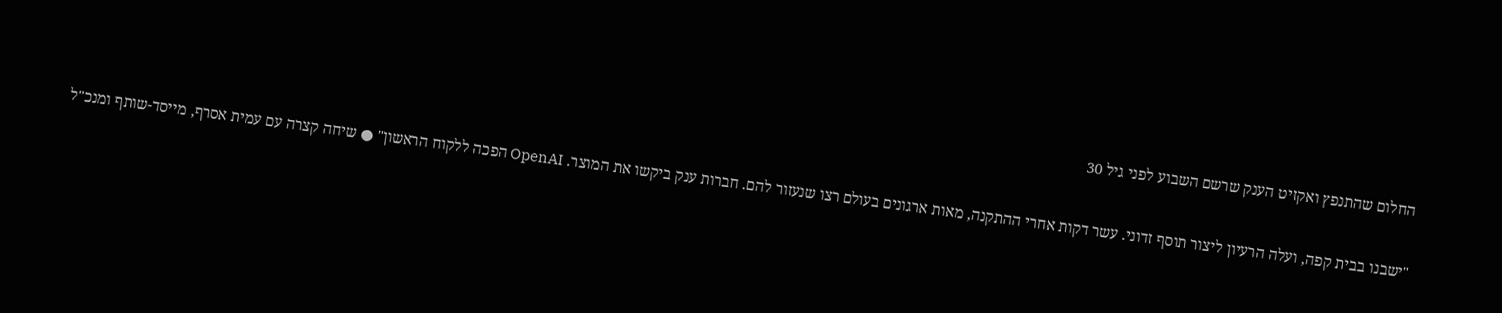החלום שהתנפץ ואקזיט הענק שרשם השבוע לפני גיל 30

"ישבנו בבית קפה, ועלה הרעיון ליצור תוסף זדוני. עשר דקות אחרי ההתקנה, מאות ארגונים בעולם רצו שנעזור להם. חברות ענק ביקשו את המוצר. OpenAI הפכה ללקוח הראשון" ● שיחה קצרה עם עמית אסרף, מייסד-שותף ומנכ"ל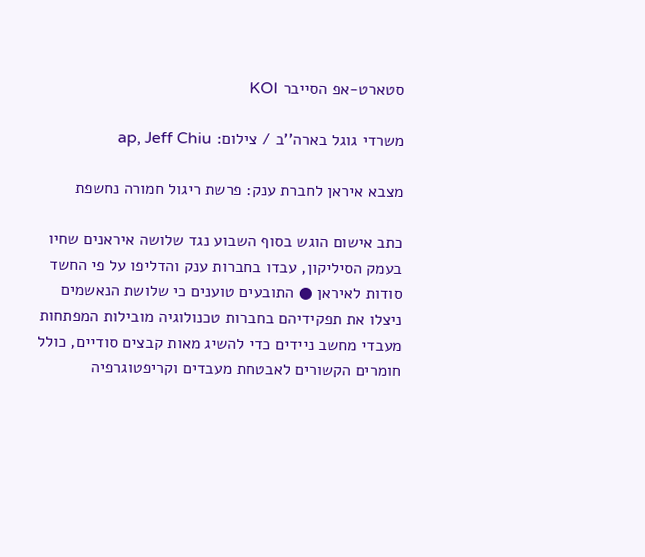סטארט-אפ הסייבר KOI

משרדי גוגל בארה''ב / צילום: ap, Jeff Chiu

מצבא איראן לחברת ענק: פרשת ריגול חמורה נחשפת

כתב אישום הוגש בסוף השבוע נגד שלושה איראנים שחיו בעמק הסיליקון, עבדו בחברות ענק והדליפו על פי החשד סודות לאיראן ● התובעים טוענים כי שלושת הנאשמים ניצלו את תפקידיהם בחברות טכנולוגיה מובילות המפתחות מעבדי מחשב ניידים כדי להשיג מאות קבצים סודיים, כולל חומרים הקשורים לאבטחת מעבדים וקריפטוגרפיה